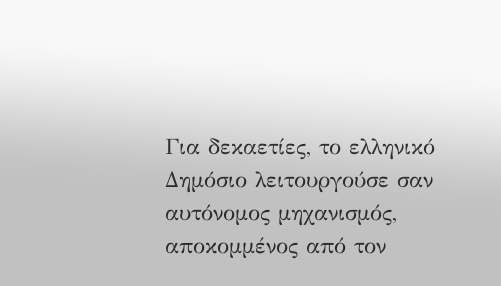Για δεκαετίες, το ελληνικό Δημόσιο λειτουργούσε σαν αυτόνομος μηχανισμός, αποκομμένος από τον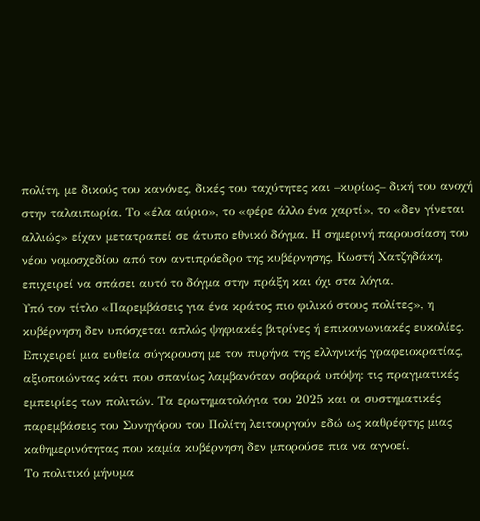πολίτη, με δικούς του κανόνες, δικές του ταχύτητες και –κυρίως– δική του ανοχή στην ταλαιπωρία. Το «έλα αύριο», το «φέρε άλλο ένα χαρτί», το «δεν γίνεται αλλιώς» είχαν μετατραπεί σε άτυπο εθνικό δόγμα. Η σημερινή παρουσίαση του νέου νομοσχεδίου από τον αντιπρόεδρο της κυβέρνησης, Κωστή Χατζηδάκη, επιχειρεί να σπάσει αυτό το δόγμα στην πράξη και όχι στα λόγια.
Υπό τον τίτλο «Παρεμβάσεις για ένα κράτος πιο φιλικό στους πολίτες», η κυβέρνηση δεν υπόσχεται απλώς ψηφιακές βιτρίνες ή επικοινωνιακές ευκολίες. Επιχειρεί μια ευθεία σύγκρουση με τον πυρήνα της ελληνικής γραφειοκρατίας, αξιοποιώντας κάτι που σπανίως λαμβανόταν σοβαρά υπόψη: τις πραγματικές εμπειρίες των πολιτών. Τα ερωτηματολόγια του 2025 και οι συστηματικές παρεμβάσεις του Συνηγόρου του Πολίτη λειτουργούν εδώ ως καθρέφτης μιας καθημερινότητας που καμία κυβέρνηση δεν μπορούσε πια να αγνοεί.
Το πολιτικό μήνυμα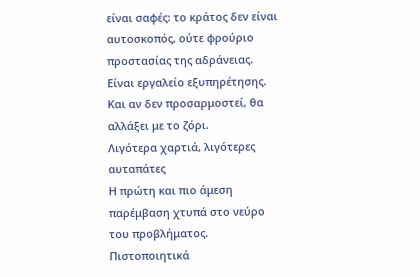είναι σαφές: το κράτος δεν είναι αυτοσκοπός, ούτε φρούριο προστασίας της αδράνειας. Είναι εργαλείο εξυπηρέτησης. Και αν δεν προσαρμοστεί, θα αλλάξει με το ζόρι.
Λιγότερα χαρτιά, λιγότερες αυταπάτες
Η πρώτη και πιο άμεση παρέμβαση χτυπά στο νεύρο του προβλήματος. Πιστοποιητικά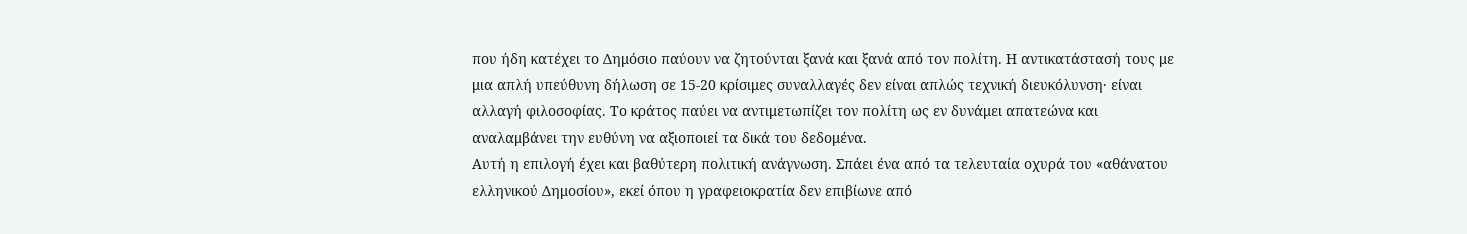που ήδη κατέχει το Δημόσιο παύουν να ζητούνται ξανά και ξανά από τον πολίτη. Η αντικατάστασή τους με μια απλή υπεύθυνη δήλωση σε 15-20 κρίσιμες συναλλαγές δεν είναι απλώς τεχνική διευκόλυνση· είναι αλλαγή φιλοσοφίας. Το κράτος παύει να αντιμετωπίζει τον πολίτη ως εν δυνάμει απατεώνα και αναλαμβάνει την ευθύνη να αξιοποιεί τα δικά του δεδομένα.
Αυτή η επιλογή έχει και βαθύτερη πολιτική ανάγνωση. Σπάει ένα από τα τελευταία οχυρά του «αθάνατου ελληνικού Δημοσίου», εκεί όπου η γραφειοκρατία δεν επιβίωνε από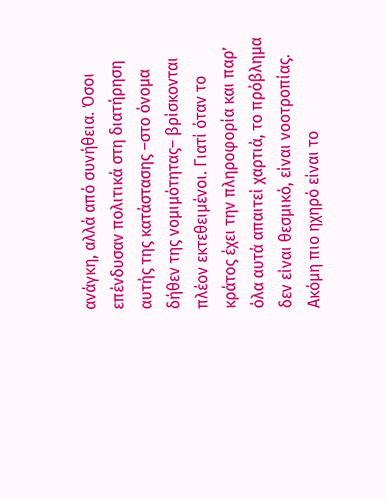ανάγκη, αλλά από συνήθεια. Όσοι επένδυσαν πολιτικά στη διατήρηση αυτής της κατάστασης –στο όνομα δήθεν της νομιμότητας– βρίσκονται πλέον εκτεθειμένοι. Γιατί όταν το κράτος έχει την πληροφορία και παρ’ όλα αυτά απαιτεί χαρτιά, το πρόβλημα δεν είναι θεσμικό, είναι νοοτροπίας.
Ακόμη πιο ηχηρό είναι το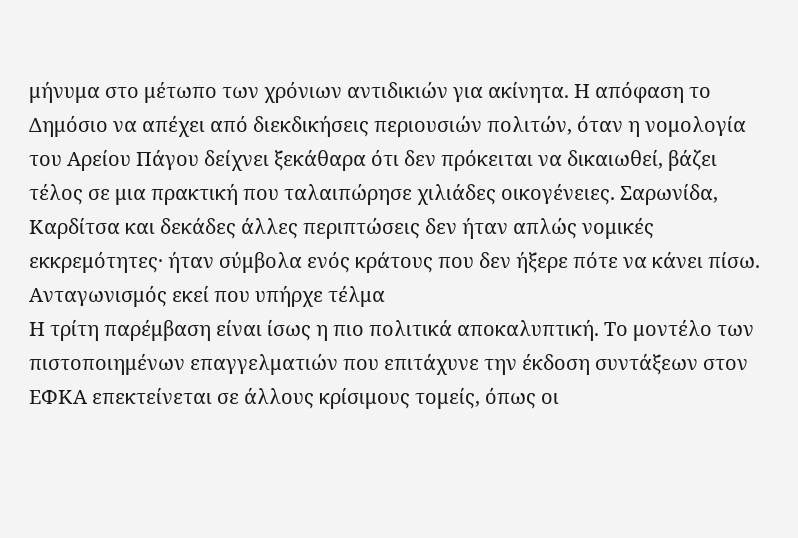μήνυμα στο μέτωπο των χρόνιων αντιδικιών για ακίνητα. Η απόφαση το Δημόσιο να απέχει από διεκδικήσεις περιουσιών πολιτών, όταν η νομολογία του Αρείου Πάγου δείχνει ξεκάθαρα ότι δεν πρόκειται να δικαιωθεί, βάζει τέλος σε μια πρακτική που ταλαιπώρησε χιλιάδες οικογένειες. Σαρωνίδα, Καρδίτσα και δεκάδες άλλες περιπτώσεις δεν ήταν απλώς νομικές εκκρεμότητες· ήταν σύμβολα ενός κράτους που δεν ήξερε πότε να κάνει πίσω.
Ανταγωνισμός εκεί που υπήρχε τέλμα
Η τρίτη παρέμβαση είναι ίσως η πιο πολιτικά αποκαλυπτική. Το μοντέλο των πιστοποιημένων επαγγελματιών που επιτάχυνε την έκδοση συντάξεων στον ΕΦΚΑ επεκτείνεται σε άλλους κρίσιμους τομείς, όπως οι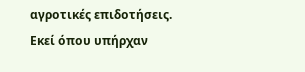αγροτικές επιδοτήσεις. Εκεί όπου υπήρχαν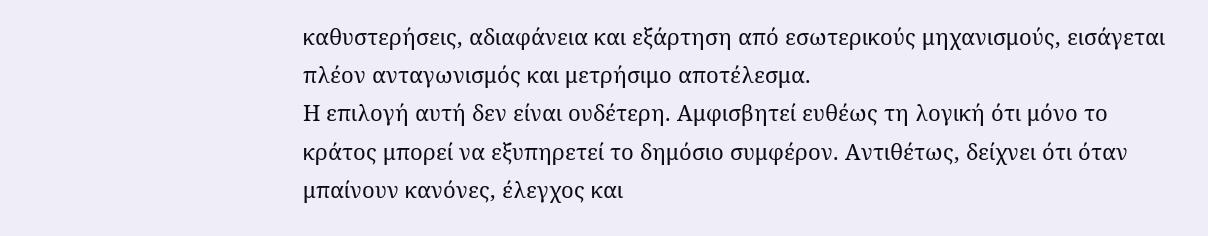καθυστερήσεις, αδιαφάνεια και εξάρτηση από εσωτερικούς μηχανισμούς, εισάγεται πλέον ανταγωνισμός και μετρήσιμο αποτέλεσμα.
Η επιλογή αυτή δεν είναι ουδέτερη. Αμφισβητεί ευθέως τη λογική ότι μόνο το κράτος μπορεί να εξυπηρετεί το δημόσιο συμφέρον. Αντιθέτως, δείχνει ότι όταν μπαίνουν κανόνες, έλεγχος και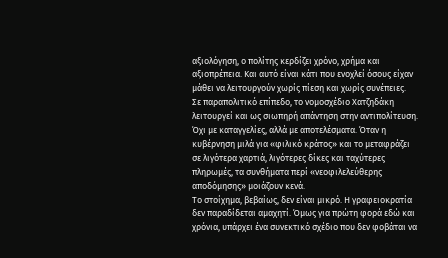αξιολόγηση, ο πολίτης κερδίζει χρόνο, χρήμα και αξιοπρέπεια. Και αυτό είναι κάτι που ενοχλεί όσους είχαν μάθει να λειτουργούν χωρίς πίεση και χωρίς συνέπειες.
Σε παραπολιτικό επίπεδο, το νομοσχέδιο Χατζηδάκη λειτουργεί και ως σιωπηρή απάντηση στην αντιπολίτευση. Όχι με καταγγελίες, αλλά με αποτελέσματα. Όταν η κυβέρνηση μιλά για «φιλικό κράτος» και το μεταφράζει σε λιγότερα χαρτιά, λιγότερες δίκες και ταχύτερες πληρωμές, τα συνθήματα περί «νεοφιλελεύθερης αποδόμησης» μοιάζουν κενά.
Το στοίχημα, βεβαίως, δεν είναι μικρό. Η γραφειοκρατία δεν παραδίδεται αμαχητί. Όμως για πρώτη φορά εδώ και χρόνια, υπάρχει ένα συνεκτικό σχέδιο που δεν φοβάται να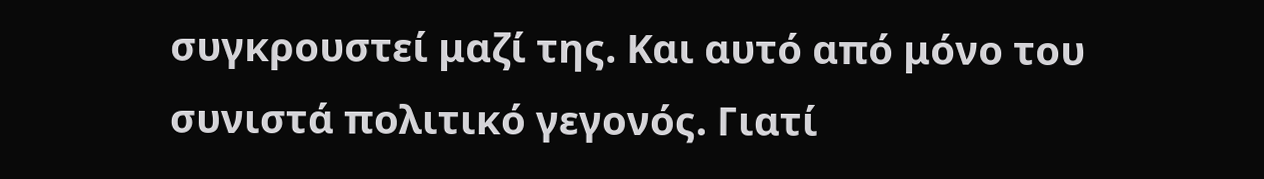συγκρουστεί μαζί της. Και αυτό από μόνο του συνιστά πολιτικό γεγονός. Γιατί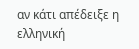αν κάτι απέδειξε η ελληνική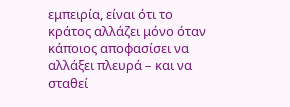εμπειρία, είναι ότι το κράτος αλλάζει μόνο όταν κάποιος αποφασίσει να αλλάξει πλευρά – και να σταθεί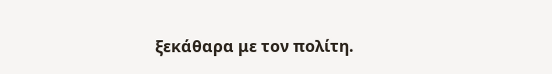ξεκάθαρα με τον πολίτη.